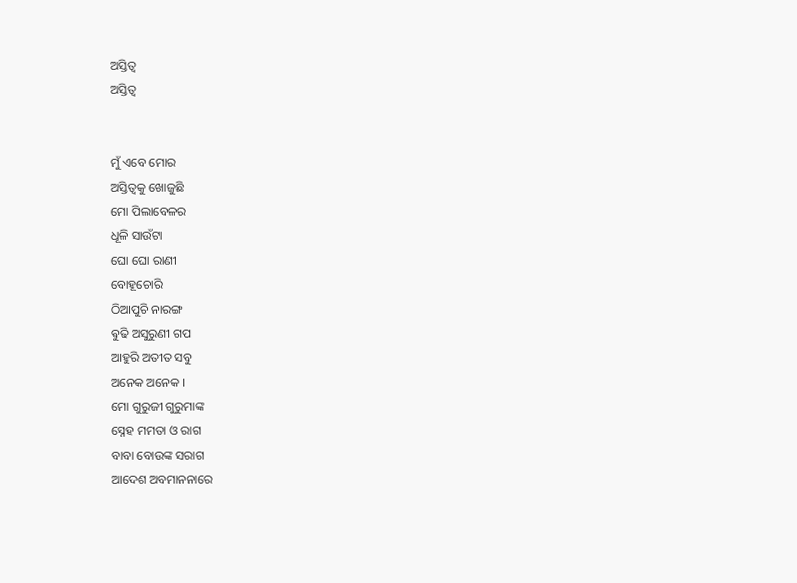ଅସ୍ତିତ୍ୱ
ଅସ୍ତିତ୍ୱ


ମୁଁ ଏବେ ମୋର
ଅସ୍ତିତ୍ଵକୁ ଖୋଜୁଛି
ମୋ ପିଲାବେଳର
ଧୂଳି ସାଉଁଟା
ଘୋ ଘୋ ରାଣୀ
ବୋହୂଚୋରି
ଠିଆପୁଚି ନାରଙ୍ଗ
ଵୁଢି ଅସୁରୁଣୀ ଗପ
ଆହୁରି ଅତୀତ ସବୁ
ଅନେକ ଅନେକ ।
ମୋ ଗୁରୁଜୀ ଗୁରୁମାଙ୍କ
ସ୍ନେହ ମମତା ଓ ରାଗ
ବାବା ବୋଉଙ୍କ ସରାଗ
ଆଦେଶ ଅବମାନନାରେ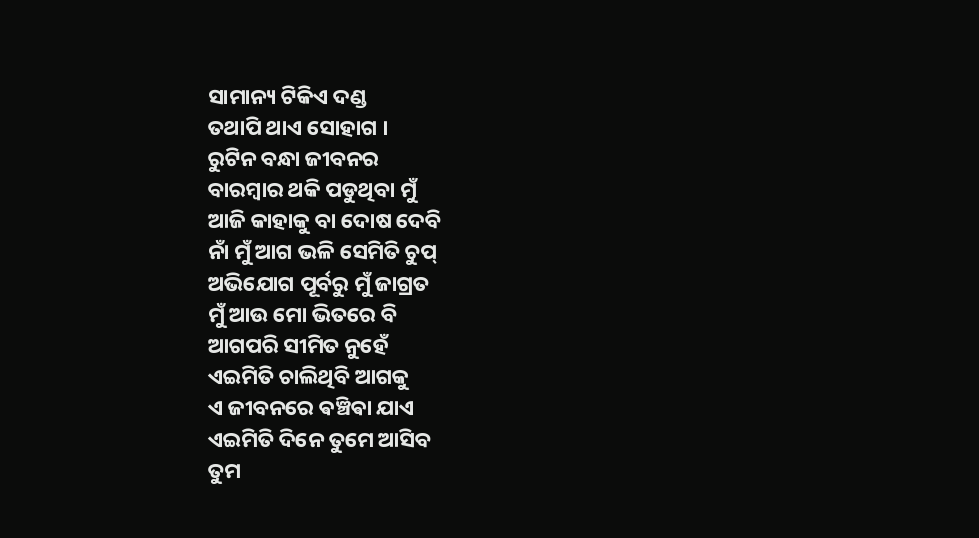ସାମାନ୍ୟ ଟିକିଏ ଦଣ୍ଡ
ତଥାପି ଥାଏ ସୋହାଗ ।
ରୁଟିନ ବନ୍ଧା ଜୀବନର
ବାରମ୍ବାର ଥକି ପଡୁଥିବା ମୁଁ
ଆଜି କାହାକୁ ବା ଦୋଷ ଦେବି
ନାଁ ମୁଁ ଆଗ ଭଳି ସେମିତି ଚୁପ୍
ଅଭିଯୋଗ ପୂର୍ବରୁ ମୁଁ ଜାଗ୍ରତ
ମୁଁ ଆଉ ମୋ ଭିତରେ ବି
ଆଗପରି ସୀମିତ ନୁହେଁ
ଏଇମିତି ଚାଲିଥିବି ଆଗକୁ
ଏ ଜୀବନରେ ଵଞ୍ଚିଵା ଯାଏ
ଏଇମିତି ଦିନେ ତୁମେ ଆସିବ
ତୁମ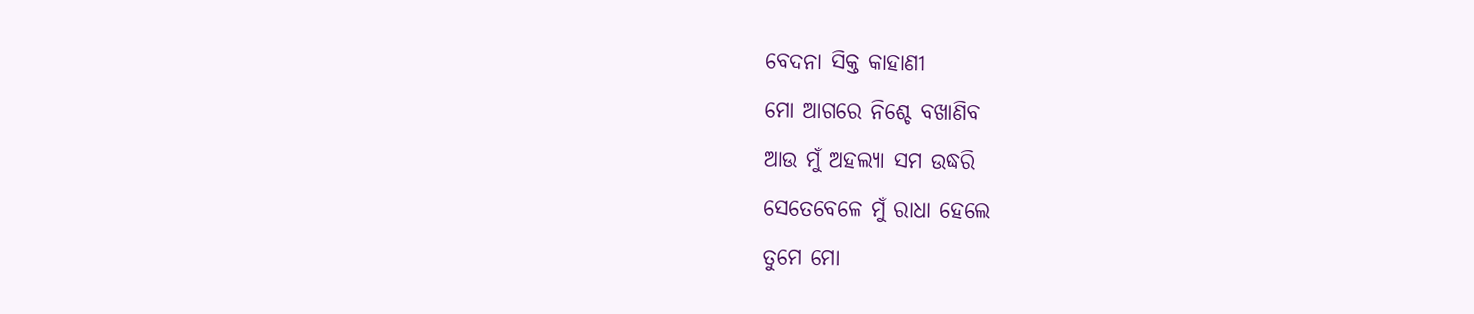ବେଦନା ସିକ୍ତ କାହାଣୀ
ମୋ ଆଗରେ ନିଶ୍ଚେ ବଖାଣିବ
ଆଉ ମୁଁ ଅହଲ୍ୟା ସମ ଉଦ୍ଧରି
ସେତେବେଳେ ମୁଁ ରାଧା ହେଲେ
ତୁମେ ମୋ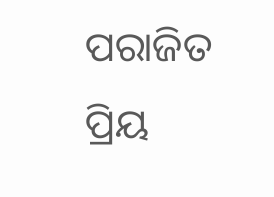ପରାଜିତ ପ୍ରିୟ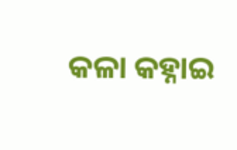କଳା କହ୍ନାଇ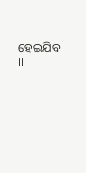ହେଇଯିବ ।।